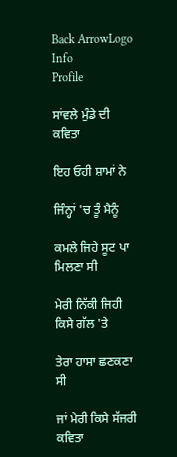Back ArrowLogo
Info
Profile

ਸਾਂਵਲੇ ਮੁੰਡੇ ਦੀ ਕਵਿਤਾ

ਇਹ ਓਹੀ ਸ਼ਾਮਾਂ ਨੇ

ਜਿੰਨ੍ਹਾਂ 'ਚ ਤੂੰ ਮੈਨੂੰ

ਕਮਲੇ ਜਿਹੇ ਸੂਟ ਪਾ ਮਿਲਣਾ ਸੀ

ਮੇਰੀ ਨਿੱਕੀ ਜਿਹੀ ਕਿਸੇ ਗੱਲ 'ਤੇ

ਤੇਰਾ ਹਾਸਾ ਛਣਕਣਾ ਸੀ

ਜਾਂ ਮੇਰੀ ਕਿਸੇ ਸੱਜਰੀ ਕਵਿਤਾ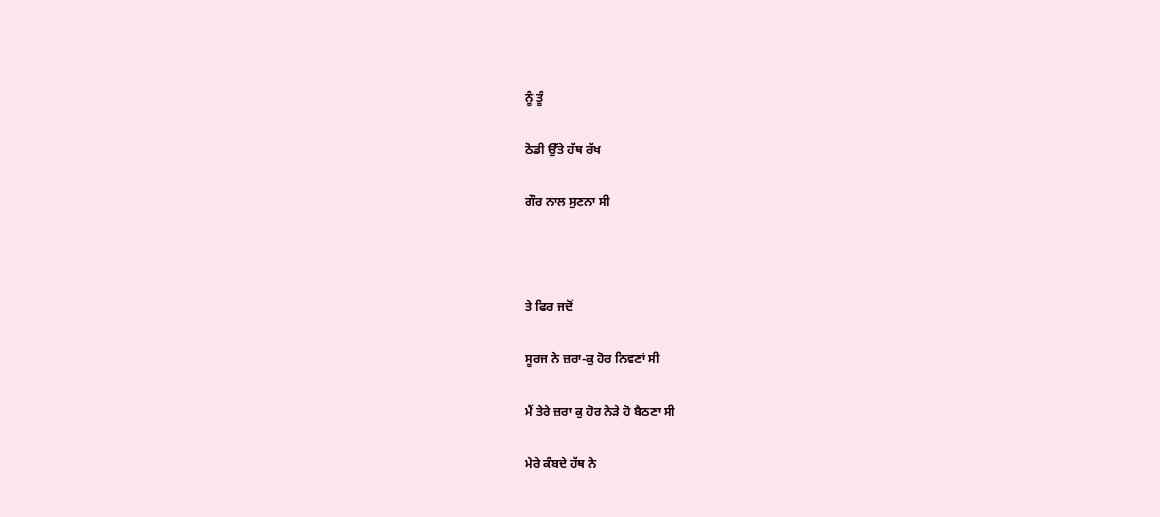ਨੂੰ ਤੂੰ

ਠੋਡੀ ਉੱਤੇ ਹੱਥ ਰੱਖ

ਗੌਰ ਨਾਲ ਸੁਣਨਾ ਸੀ



ਤੇ ਫਿਰ ਜਦੋਂ

ਸੂਰਜ ਨੇ ਜ਼ਰਾ-ਕੁ ਹੋਰ ਨਿਵਣਾਂ ਸੀ

ਮੈਂ ਤੇਰੇ ਜ਼ਰਾ ਕੁ ਹੋਰ ਨੇੜੇ ਹੋ ਬੈਠਣਾ ਸੀ

ਮੇਰੇ ਕੰਬਦੇ ਹੱਥ ਨੇ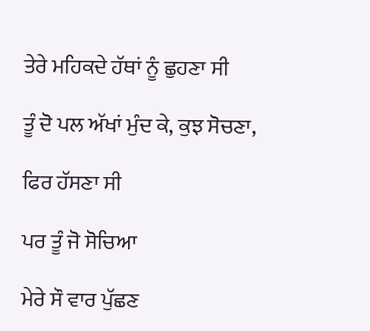ਤੇਰੇ ਮਹਿਕਦੇ ਹੱਥਾਂ ਨੂੰ ਛੁਹਣਾ ਸੀ

ਤੂੰ ਦੋ ਪਲ ਅੱਖਾਂ ਮੁੰਦ ਕੇ, ਕੁਝ ਸੋਚਣਾ,

ਫਿਰ ਹੱਸਣਾ ਸੀ

ਪਰ ਤੂੰ ਜੋ ਸੋਚਿਆ

ਮੇਰੇ ਸੌ ਵਾਰ ਪੁੱਛਣ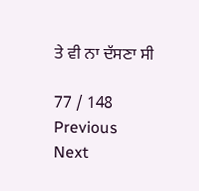ਤੇ ਵੀ ਨਾ ਦੱਸਣਾ ਸੀ

77 / 148
Previous
Next